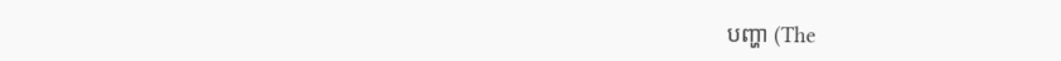បញ្ហា (The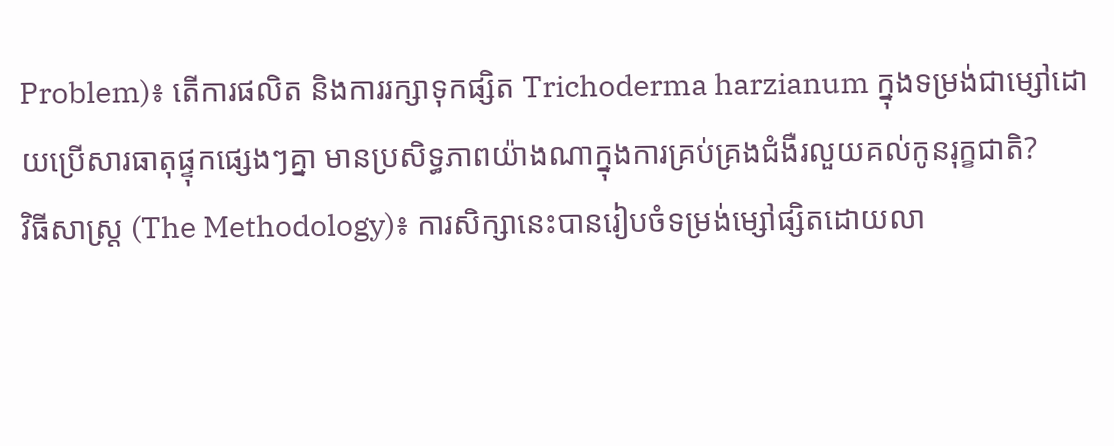Problem)៖ តើការផលិត និងការរក្សាទុកផ្សិត Trichoderma harzianum ក្នុងទម្រង់ជាម្សៅដោយប្រើសារធាតុផ្ទុកផ្សេងៗគ្នា មានប្រសិទ្ធភាពយ៉ាងណាក្នុងការគ្រប់គ្រងជំងឺរលួយគល់កូនរុក្ខជាតិ?
វិធីសាស្ត្រ (The Methodology)៖ ការសិក្សានេះបានរៀបចំទម្រង់ម្សៅផ្សិតដោយលា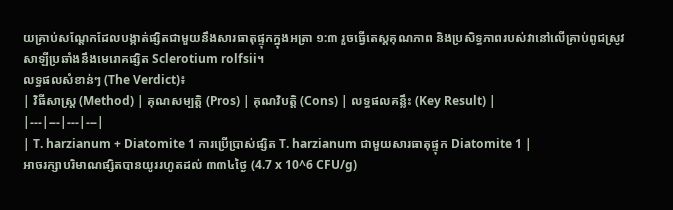យគ្រាប់សណ្តែកដែលបង្កាត់ផ្សិតជាមួយនឹងសារធាតុផ្ទុកក្នុងអត្រា ១:៣ រួចធ្វើតេស្តគុណភាព និងប្រសិទ្ធភាពរបស់វានៅលើគ្រាប់ពូជស្រូវសាឡីប្រឆាំងនឹងមេរោគផ្សិត Sclerotium rolfsii។
លទ្ធផលសំខាន់ៗ (The Verdict)៖
| វិធីសាស្ត្រ (Method) | គុណសម្បត្តិ (Pros) | គុណវិបត្តិ (Cons) | លទ្ធផលគន្លឹះ (Key Result) |
|---|---|---|---|
| T. harzianum + Diatomite 1 ការប្រើប្រាស់ផ្សិត T. harzianum ជាមួយសារធាតុផ្ទុក Diatomite 1 |
អាចរក្សាបរិមាណផ្សិតបានយូររហូតដល់ ៣៣៤ថ្ងៃ (4.7 x 10^6 CFU/g)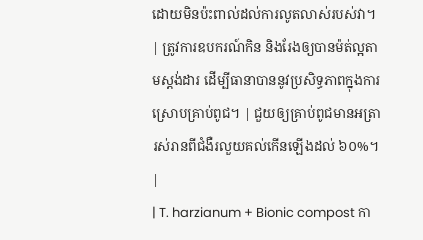ដោយមិនប៉ះពាល់ដល់ការលូតលាស់របស់វា។ | ត្រូវការឧបករណ៍កិន និងរែងឲ្យបានម៉ត់ល្អតាមស្តង់ដារ ដើម្បីធានាបាននូវប្រសិទ្ធភាពក្នុងការស្រោបគ្រាប់ពូជ។ | ជួយឲ្យគ្រាប់ពូជមានអត្រារស់រានពីជំងឺរលួយគល់កើនឡើងដល់ ៦០%។ |
| T. harzianum + Bionic compost កា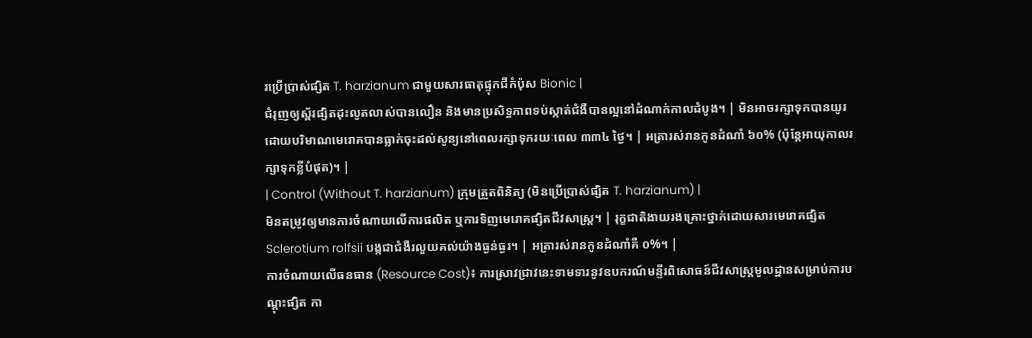រប្រើប្រាស់ផ្សិត T. harzianum ជាមួយសារធាតុផ្ទុកជីកំប៉ុស Bionic |
ជំរុញឲ្យស្ព័រផ្សិតដុះលូតលាស់បានលឿន និងមានប្រសិទ្ធភាពទប់ស្កាត់ជំងឺបានល្អនៅដំណាក់កាលដំបូង។ | មិនអាចរក្សាទុកបានយូរ ដោយបរិមាណមេរោគបានធ្លាក់ចុះដល់សូន្យនៅពេលរក្សាទុករយៈពេល ៣៣៤ ថ្ងៃ។ | អត្រារស់រានកូនដំណាំ ៦០% (ប៉ុន្តែអាយុកាលរក្សាទុកខ្លីបំផុត)។ |
| Control (Without T. harzianum) ក្រុមត្រួតពិនិត្យ (មិនប្រើប្រាស់ផ្សិត T. harzianum) |
មិនតម្រូវឲ្យមានការចំណាយលើការផលិត ឬការទិញមេរោគផ្សិតជីវសាស្រ្ត។ | រុក្ខជាតិងាយរងគ្រោះថ្នាក់ដោយសារមេរោគផ្សិត Sclerotium rolfsii បង្កជាជំងឺរលួយគល់យ៉ាងធ្ងន់ធ្ងរ។ | អត្រារស់រានកូនដំណាំគឺ ០%។ |
ការចំណាយលើធនធាន (Resource Cost)៖ ការស្រាវជ្រាវនេះទាមទារនូវឧបករណ៍មន្ទីរពិសោធន៍ជីវសាស្រ្តមូលដ្ឋានសម្រាប់ការបណ្តុះផ្សិត កា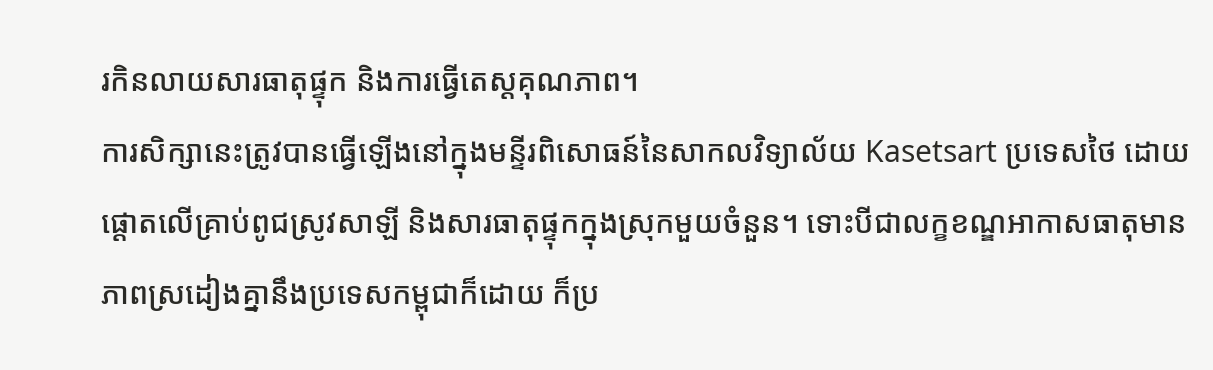រកិនលាយសារធាតុផ្ទុក និងការធ្វើតេស្តគុណភាព។
ការសិក្សានេះត្រូវបានធ្វើឡើងនៅក្នុងមន្ទីរពិសោធន៍នៃសាកលវិទ្យាល័យ Kasetsart ប្រទេសថៃ ដោយផ្តោតលើគ្រាប់ពូជស្រូវសាឡី និងសារធាតុផ្ទុកក្នុងស្រុកមួយចំនួន។ ទោះបីជាលក្ខខណ្ឌអាកាសធាតុមានភាពស្រដៀងគ្នានឹងប្រទេសកម្ពុជាក៏ដោយ ក៏ប្រ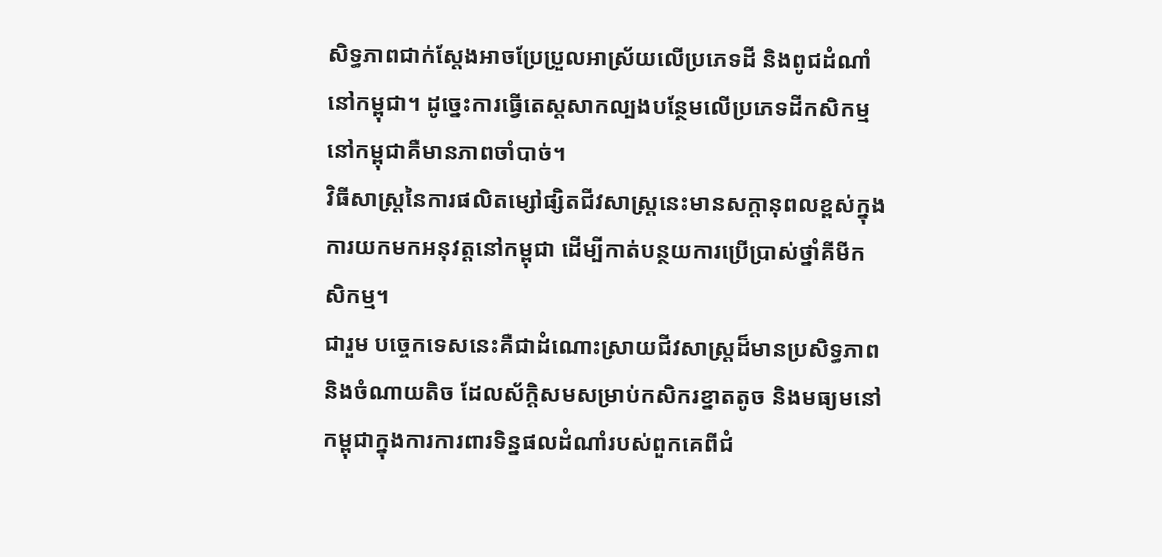សិទ្ធភាពជាក់ស្តែងអាចប្រែប្រួលអាស្រ័យលើប្រភេទដី និងពូជដំណាំនៅកម្ពុជា។ ដូច្នេះការធ្វើតេស្តសាកល្បងបន្ថែមលើប្រភេទដីកសិកម្មនៅកម្ពុជាគឺមានភាពចាំបាច់។
វិធីសាស្ត្រនៃការផលិតម្សៅផ្សិតជីវសាស្រ្តនេះមានសក្តានុពលខ្ពស់ក្នុងការយកមកអនុវត្តនៅកម្ពុជា ដើម្បីកាត់បន្ថយការប្រើប្រាស់ថ្នាំគីមីកសិកម្ម។
ជារួម បច្ចេកទេសនេះគឺជាដំណោះស្រាយជីវសាស្រ្តដ៏មានប្រសិទ្ធភាព និងចំណាយតិច ដែលស័ក្តិសមសម្រាប់កសិករខ្នាតតូច និងមធ្យមនៅកម្ពុជាក្នុងការការពារទិន្នផលដំណាំរបស់ពួកគេពីជំ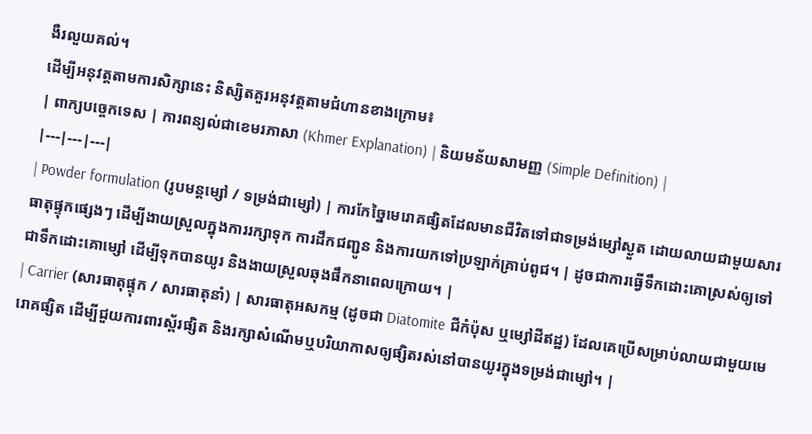ងឺរលួយគល់។
ដើម្បីអនុវត្តតាមការសិក្សានេះ និស្សិតគួរអនុវត្តតាមជំហានខាងក្រោម៖
| ពាក្យបច្ចេកទេស | ការពន្យល់ជាខេមរភាសា (Khmer Explanation) | និយមន័យសាមញ្ញ (Simple Definition) |
|---|---|---|
| Powder formulation (រូបមន្តម្សៅ / ទម្រង់ជាម្សៅ) | ការកែច្នៃមេរោគផ្សិតដែលមានជីវិតទៅជាទម្រង់ម្សៅស្ងួត ដោយលាយជាមួយសារធាតុផ្ទុកផ្សេងៗ ដើម្បីងាយស្រួលក្នុងការរក្សាទុក ការដឹកជញ្ជូន និងការយកទៅប្រឡាក់គ្រាប់ពូជ។ | ដូចជាការធ្វើទឹកដោះគោស្រស់ឲ្យទៅជាទឹកដោះគោម្សៅ ដើម្បីទុកបានយូរ និងងាយស្រួលឆុងផឹកនាពេលក្រោយ។ |
| Carrier (សារធាតុផ្ទុក / សារធាតុនាំ) | សារធាតុអសកម្ម (ដូចជា Diatomite ជីកំប៉ុស ឬម្សៅដីឥដ្ឋ) ដែលគេប្រើសម្រាប់លាយជាមួយមេរោគផ្សិត ដើម្បីជួយការពារស្ព័រផ្សិត និងរក្សាសំណើមឬបរិយាកាសឲ្យផ្សិតរស់នៅបានយូរក្នុងទម្រង់ជាម្សៅ។ |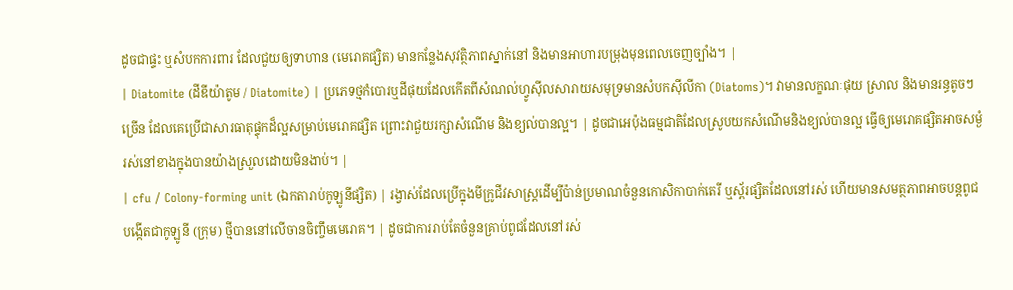ដូចជាផ្ទះ ឬសំបកការពារ ដែលជួយឲ្យទាហាន (មេរោគផ្សិត) មានកន្លែងសុវត្ថិភាពស្នាក់នៅ និងមានអាហារបម្រុងមុនពេលចេញច្បាំង។ |
| Diatomite (ដីឌីយ៉ាតូម / Diatomite) | ប្រភេទថ្មកំបោរឬដីផុយដែលកើតពីសំណល់ហ្វូស៊ីលសារាយសមុទ្រមានសំបកស៊ីលីកា (Diatoms)។ វាមានលក្ខណៈផុយ ស្រាល និងមានរន្ធតូចៗច្រើន ដែលគេប្រើជាសារធាតុផ្ទុកដ៏ល្អសម្រាប់មេរោគផ្សិត ព្រោះវាជួយរក្សាសំណើម និងខ្យល់បានល្អ។ | ដូចជាអេប៉ុងធម្មជាតិដែលស្រូបយកសំណើមនិងខ្យល់បានល្អ ធ្វើឲ្យមេរោគផ្សិតអាចសម្ងំរស់នៅខាងក្នុងបានយ៉ាងស្រួលដោយមិនងាប់។ |
| cfu / Colony-forming unit (ឯកតារាប់កូឡូនីផ្សិត) | រង្វាស់ដែលប្រើក្នុងមីក្រូជីវសាស្ត្រដើម្បីប៉ាន់ប្រមាណចំនួនកោសិកាបាក់តេរី ឬស្ព័រផ្សិតដែលនៅរស់ ហើយមានសមត្ថភាពអាចបន្តពូជបង្កើតជាកូឡូនី (ក្រុម) ថ្មីបាននៅលើចានចិញ្ចឹមមេរោគ។ | ដូចជាការរាប់តែចំនួនគ្រាប់ពូជដែលនៅរស់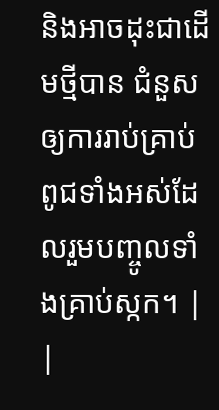និងអាចដុះជាដើមថ្មីបាន ជំនួសឲ្យការរាប់គ្រាប់ពូជទាំងអស់ដែលរួមបញ្ចូលទាំងគ្រាប់ស្កក។ |
|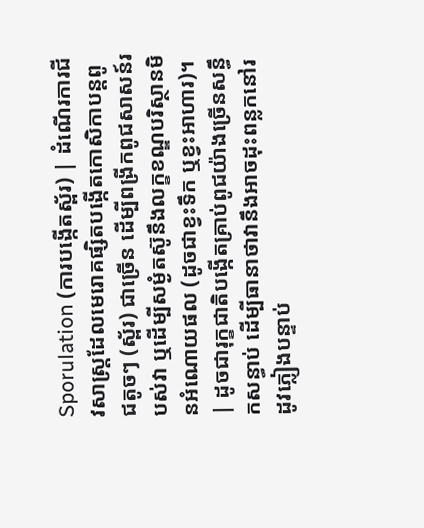Sporulation (ការបង្កើតស្ព័រ) | ដំណើរការជីវសាស្ត្រដែលមេរោគផ្សិតបង្កើតកោសិកាបន្តពូជតូចៗ (ស្ព័រ) ជាច្រើន ដើម្បីពង្រីកពូជសាសន៍របស់វា ឬដើម្បីសម្ងំតស៊ូនឹងលក្ខខណ្ឌបរិស្ថានមិនអំណោយផល (ដូចជាខ្វះទឹក ឬខ្វះអាហារ)។ | ដូចជារុក្ខជាតិបង្កើតគ្រាប់ពូជយ៉ាងច្រើនសន្ធឹកសន្ធាប់ ដើម្បីធានាថាវានឹងអាចដុះពន្លកនៅរដូវភ្លៀងបន្ទាប់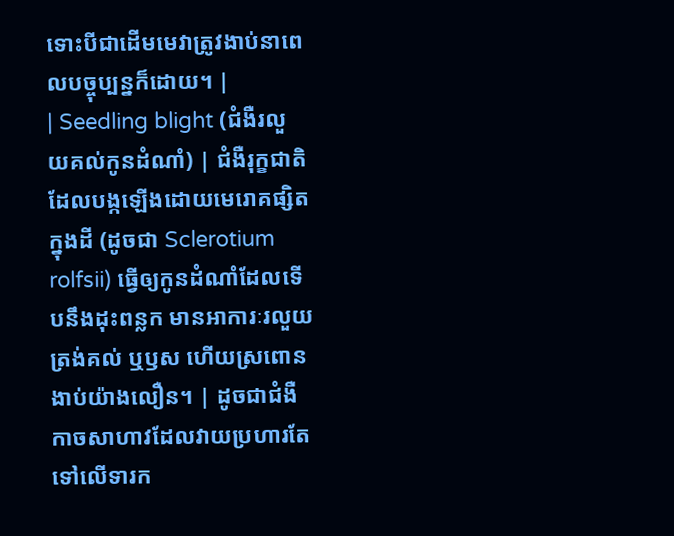ទោះបីជាដើមមេវាត្រូវងាប់នាពេលបច្ចុប្បន្នក៏ដោយ។ |
| Seedling blight (ជំងឺរលួយគល់កូនដំណាំ) | ជំងឺរុក្ខជាតិដែលបង្កឡើងដោយមេរោគផ្សិតក្នុងដី (ដូចជា Sclerotium rolfsii) ធ្វើឲ្យកូនដំណាំដែលទើបនឹងដុះពន្លក មានអាការៈរលួយត្រង់គល់ ឬឫស ហើយស្រពោនងាប់យ៉ាងលឿន។ | ដូចជាជំងឺកាចសាហាវដែលវាយប្រហារតែទៅលើទារក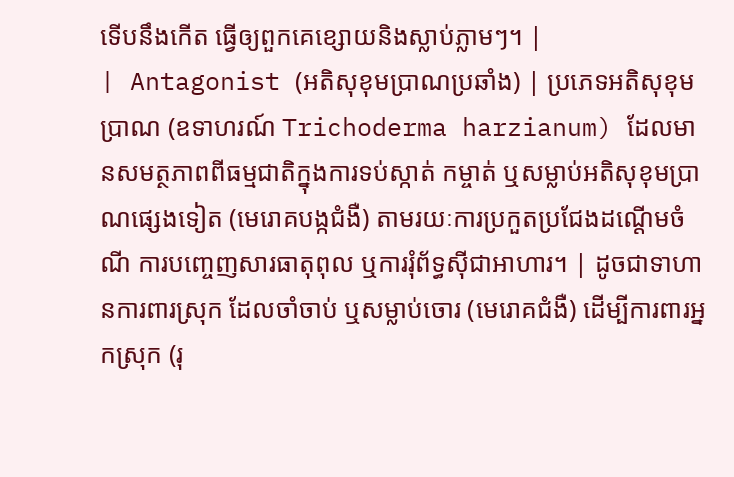ទើបនឹងកើត ធ្វើឲ្យពួកគេខ្សោយនិងស្លាប់ភ្លាមៗ។ |
| Antagonist (អតិសុខុមប្រាណប្រឆាំង) | ប្រភេទអតិសុខុមប្រាណ (ឧទាហរណ៍ Trichoderma harzianum) ដែលមានសមត្ថភាពពីធម្មជាតិក្នុងការទប់ស្កាត់ កម្ចាត់ ឬសម្លាប់អតិសុខុមប្រាណផ្សេងទៀត (មេរោគបង្កជំងឺ) តាមរយៈការប្រកួតប្រជែងដណ្តើមចំណី ការបញ្ចេញសារធាតុពុល ឬការរុំព័ទ្ធស៊ីជាអាហារ។ | ដូចជាទាហានការពារស្រុក ដែលចាំចាប់ ឬសម្លាប់ចោរ (មេរោគជំងឺ) ដើម្បីការពារអ្នកស្រុក (រុ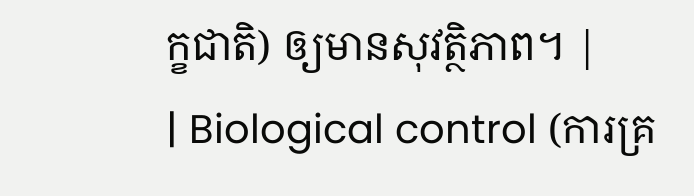ក្ខជាតិ) ឲ្យមានសុវត្ថិភាព។ |
| Biological control (ការគ្រ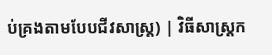ប់គ្រងតាមបែបជីវសាស្ត្រ) | វិធីសាស្ត្រក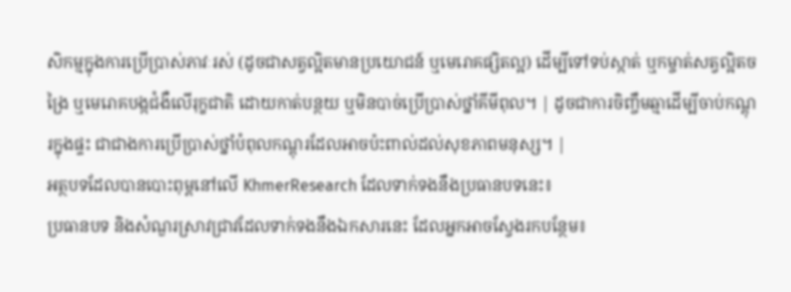សិកម្មក្នុងការប្រើប្រាស់ភាវៈរស់ (ដូចជាសត្វល្អិតមានប្រយោជន៍ ឬមេរោគផ្សិតល្អ) ដើម្បីទៅទប់ស្កាត់ ឬកម្ចាត់សត្វល្អិតចង្រៃ ឬមេរោគបង្កជំងឺលើរុក្ខជាតិ ដោយកាត់បន្ថយ ឬមិនបាច់ប្រើប្រាស់ថ្នាំគីមីពុល។ | ដូចជាការចិញ្ចឹមឆ្មាដើម្បីចាប់កណ្តុរក្នុងផ្ទះ ជាជាងការប្រើប្រាស់ថ្នាំបំពុលកណ្តុរដែលអាចប៉ះពាល់ដល់សុខភាពមនុស្ស។ |
អត្ថបទដែលបានបោះពុម្ពនៅលើ KhmerResearch ដែលទាក់ទងនឹងប្រធានបទនេះ៖
ប្រធានបទ និងសំណួរស្រាវជ្រាវដែលទាក់ទងនឹងឯកសារនេះ ដែលអ្នកអាចស្វែងរកបន្ថែម៖